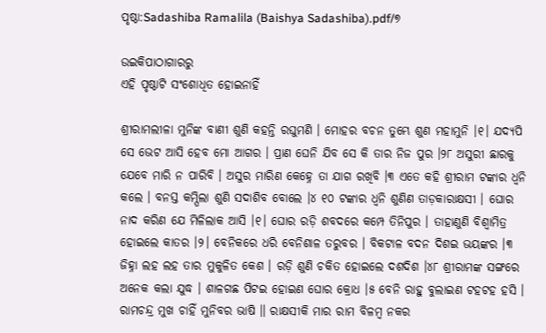ପୃଷ୍ଠା:Sadashiba Ramalila (Baishya Sadashiba).pdf/୭

ଉଇକିପାଠାଗାର‌ରୁ
ଏହି ପୃଷ୍ଠାଟି ସଂଶୋଧିତ ହୋଇନାହିଁ

ଶ୍ରୀରାମଲୀଳା ମୁନିଙ୍କ ବାଣୀ ଶୁଣି କହନ୍ତି ରଘୁମଣି । ମୋହର ବଚନ ତୁମ୍ଭେ ଶୁଣ ମହାମୁନି ।୧। ଯଦ୍ୟପି ସେ ଭେଟ ଆସି ହେବ ମୋ ଆଗର । ପ୍ରାଣ ଘେନି ଯିବ ସେ କି ତାର ନିଜ ପୁର ।୨୮ ଅସୁରୀ ଛାରକୁ ଯେବେ ମାରି ନ ପାରିବି । ଅସୁର ମାରିଣ କେହ୍ନେ ତା ଯାଗ ରଖିବି ।୩ ଏତେ କହି ଶ୍ରୀରାମ ଟଙ୍କାର ଧ୍ବନି କଲେ । ବନସ୍ତ କମ୍ପିଲା ଶୁଣି ସଦାଶିବ ବୋଲେ ।୪ ୧୦ ଟଙ୍କାର ଧ୍ଵନି ଶୁଣିଣ ତାଡ଼କାରାକ୍ଷସୀ । ଘୋର ନାଦ କରିଣ ଯେ ମିଳିଲାକ ଆସି ।୧। ଘୋର ରଡ଼ି ଶବଦରେ କମ୍ପେ ତିନିପୁର । ତାହାଣୁଣି ବିଶ୍ଵାମିତ୍ର ହୋଇଲେ କାତର ।୨। ବେନିକରେ ଧରି ବେନିଶାଳ ତରୁବର । ବିକଟାଳ ବଦନ ଦିଶଇ ଭୟଙ୍କର ।୩ ଜିହ୍ନା ଲହ ଲହ ତାର ମୁକୁଳିତ କେଶ । ରଡ଼ି ଶୁଣି ଚକିତ ହୋଇଲେ ଦଶଦିଶ ।୪୮ ଶ୍ରୀରାମଙ୍କ ସଙ୍ଗରେ ଅନେକ କଲା ଯୁଦ୍ଧ । ଶାଳଗଛ ପିଟଇ ହୋଇଣ ଘୋର କ୍ରୋଧ ।୫ ବେନି ରାହୁ ବୁଲାଇଣ ଟହଟହ ହସି । ରାମଚନ୍ଦ୍ର ମୁଖ ଚାହିଁ ମୁନିବର ଭାଷି ॥ ରାକ୍ଷସୀକି ମାର ରାମ ବିଳମ୍ବ ନକର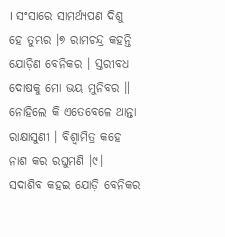। ସଂସାରେ ସାମର୍ଥ୍ୟପଣ ଦିଶୁ ହେ ତୁମ୍ଭର ।୭ ରାମଚନ୍ଦ୍ର କହନ୍ତି ଯୋଡ଼ିଣ ବେନିକର । ସ୍ତରୀବଧ ଦୋଷକୁ ମୋ ଭୟ ମୁନିବର ॥ ନୋହିଲେ କି ଏତେବେଳେ ଥାନ୍ତା ରାକ୍ଷାସୁଣୀ । ବିଶ୍ଵାମିତ୍ର କହେ ନାଶ କର ରଘୁମଣି ।୯। ସଦାଶିବ କହଇ ଯୋଡ଼ି ବେନିକର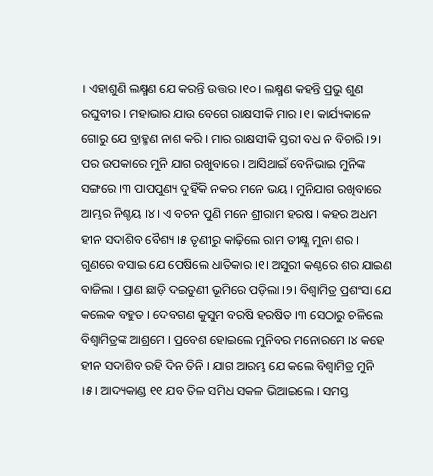। ଏହାଶୁଣି ଲକ୍ଷ୍ମଣ ଯେ କରନ୍ତି ଉତ୍ତର ।୧୦। ଲକ୍ଷ୍ମଣ କହନ୍ତି ପ୍ରଭୁ ଶୁଣ ରଘୁବୀର । ମହାଭାର ଯାଉ ବେଗେ ରାକ୍ଷସୀକି ମାର ।୧। କାର୍ଯ୍ୟକାଳେ ଗୋରୁ ଯେ ବ୍ରାହ୍ମଣ ନାଶ କରି । ମାର ରାକ୍ଷସୀକି ସ୍ତରୀ ବଧ ନ ବିଚାରି ।୨। ପର ଉପକାରେ ମୁନି ଯାଗ ରଖୁବାରେ । ଆସିଥାଇଁ ବେନିଭାଇ ମୁନିଙ୍କ ସଙ୍ଗରେ ।୩ ପାପପୁଣ୍ୟ ଦୁହିଁକି ନକର ମନେ ଭୟ । ମୁନିଯାଗ ରଖିବାରେ ଆମ୍ଭର ନିଶ୍ଚୟ ।୪। ଏ ବଚନ ପୁଣି ମନେ ଶ୍ରୀରାମ ହରଷ । କହର ଅଧମ ହୀନ ସଦାଶିବ ବୈଶ୍ୟ ।୫ ତୃଣୀରୁ କାଢ଼ିଲେ ରାମ ତୀକ୍ଷ୍ଣ ମୁନା ଶର । ଗୁଣରେ ବସାଇ ଯେ ପେଷିଲେ ଧାତିକାର ।୧। ଅସୁରୀ କଣ୍ଠରେ ଶର ଯାଇଣ ବାଜିଲା । ପ୍ରାଣ ଛାଡ଼ି ଦଇତୁଣୀ ଭୂମିରେ ପଡ଼ିଲା ।୨। ବିଶ୍ଵାମିତ୍ର ପ୍ରଶଂସା ଯେ କଲେକ ବହୁତ । ଦେବଗଣ କୁସୁମ ବରଷି ହରଷିତ ।୩ ସେଠାରୁ ଚଳିଲେ ବିଶ୍ୱାମିତ୍ରଙ୍କ ଆଶ୍ରମେ । ପ୍ରବେଶ ହୋଇଲେ ମୁନିବର ମନୋରମେ ।୪ କହେ ହୀନ ସଦାଶିବ ରହି ଦିନ ତିନି । ଯାଗ ଆରମ୍ଭ ଯେ କଲେ ବିଶ୍ଵାମିତ୍ର ମୁନି ।୫। ଆଦ୍ୟକାଣ୍ଡ ୧୧ ଯବ ତିଳ ସମିଧ ସକଳ ଭିଆଇଲେ । ସମସ୍ତ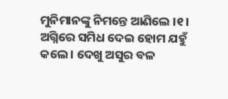ମୁନିମାନଙ୍କୁ ନିମନ୍ତେ ଆଣିଲେ ।୧। ଅଗ୍ନିରେ ସମିଧ ଦେଇ ହୋମ ଯହୁଁ କଲେ । ଦେଖୁ ଅସୁର ବଳ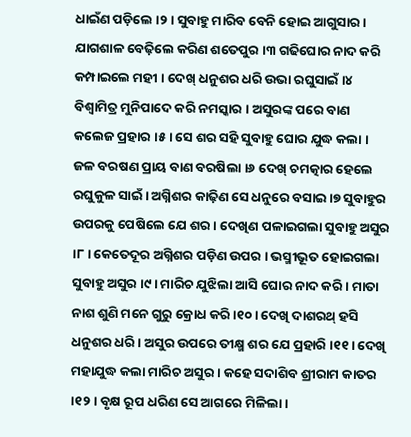ଧାଇଁଣ ପଡ଼ିଲେ ।୨। ସୁବାହୁ ମାରିବ ବେନି ହୋଇ ଆଗୁସାର । ଯାଗଶାଳ ବେଢ଼ିଲେ କରିଣ ଶତେପୁର ।୩ ଗଢିଘୋର ନାଦ କରି କମ୍ପାଇଲେ ମହୀ । ଦେଖ୍ ଧନୁଶର ଧରି ଉଭା ରଘୁସାଇଁ ।୪ ବିଶ୍ଵାମିତ୍ର ମୁନିପାଦେ କରି ନମସ୍କାର । ଅସୁରଙ୍କ ପରେ ବାଣ କଲେଜ ପ୍ରହାର ।୫। ସେ ଶର ସହି ସୁବାହୁ ଘୋର ଯୁଦ୍ଧ କଲା । ଜଳ ବରଷଣ ପ୍ରାୟ ବାଣ ବରଷିଲା ।୬ ଦେଖ୍ ଚମତ୍କାର ହେଲେ ରଘୁକୁଳ ସାଇଁ । ଅଗ୍ନିଶର କାଢ଼ିଣ ସେ ଧନୁରେ ବସାଇ ।୭ ସୁବାହୁର ଉପରକୁ ପେଷିଲେ ଯେ ଶର । ଦେଖିଣ ପଳାଇଗଲା ସୁବାହୁ ଅସୁର ।୮। କେତେଦୂର ଅଗ୍ନିଶର ପଡ଼ିଣ ଉପର । ଭସ୍ମୀଭୂତ ହୋଇଗଲା ସୁବାହୁ ଅସୁର ।୯। ମାରିଚ ଯୁଝିଲା ଆସି ଘୋର ନାଦ କରି । ମାତା ନାଶ ଶୁଣି ମନେ ଗୁରୁ କ୍ରୋଧ କରି ।୧୦। ଦେଖି ଦାଶରଥ୍ ହସି ଧନୁଶର ଧରି । ଅସୁର ଉପରେ ତୀକ୍ଷ୍ମ ଶର ଯେ ପ୍ରହାରି ।୧୧। ଦେଖି ମହାଯୁଦ୍ଧ କଲା ମାରିଚ ଅସୁର । କହେ ସଦାଶିବ ଶ୍ରୀରାମ କାତର ।୧୨। ବୃକ୍ଷ ରୂପ ଧରିଣ ସେ ଆଗରେ ମିଳିଲା ।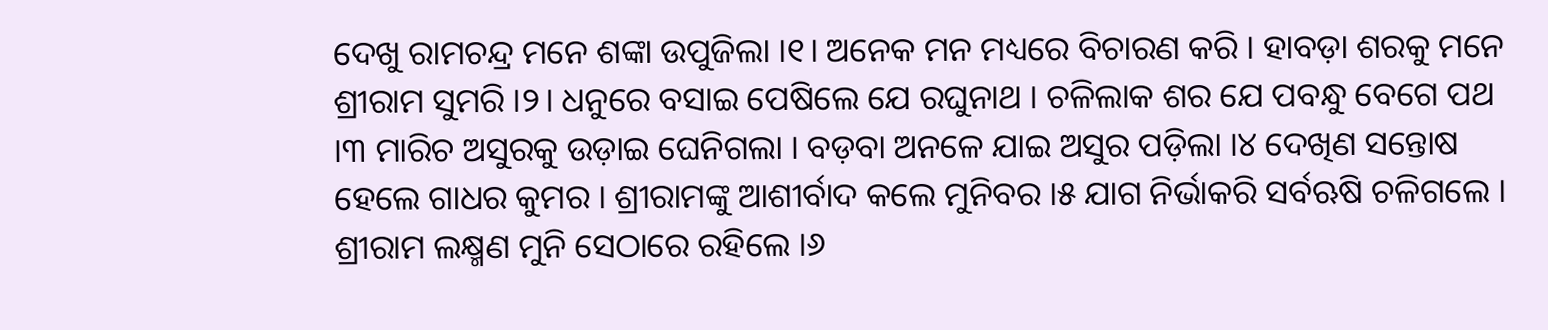ଦେଖୁ ରାମଚନ୍ଦ୍ର ମନେ ଶଙ୍କା ଉପୁଜିଲା ।୧। ଅନେକ ମନ ମଧ୍ୟରେ ବିଚାରଣ କରି । ହାବଡ଼ା ଶରକୁ ମନେ ଶ୍ରୀରାମ ସୁମରି ।୨। ଧନୁରେ ବସାଇ ପେଷିଲେ ଯେ ରଘୁନାଥ । ଚଳିଲାକ ଶର ଯେ ପବନ୍ଧୁ ବେଗେ ପଥ ।୩ ମାରିଚ ଅସୁରକୁ ଉଡ଼ାଇ ଘେନିଗଲା । ବଡ଼ବା ଅନଳେ ଯାଇ ଅସୁର ପଡ଼ିଲା ।୪ ଦେଖିଣ ସନ୍ତୋଷ ହେଲେ ଗାଧର କୁମର । ଶ୍ରୀରାମଙ୍କୁ ଆଶୀର୍ବାଦ କଲେ ମୁନିବର ।୫ ଯାଗ ନିର୍ଭାକରି ସର୍ବଋଷି ଚଳିଗଲେ । ଶ୍ରୀରାମ ଲକ୍ଷ୍ମଣ ମୁନି ସେଠାରେ ରହିଲେ ।୬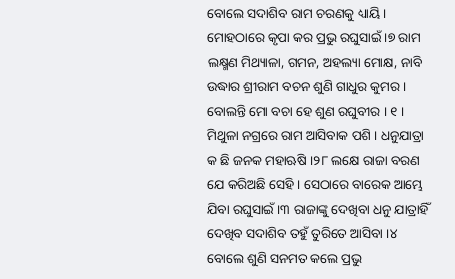ବୋଲେ ସଦାଶିବ ରାମ ଚରଣକୁ ଧ୍ୟାୟି । ମୋହଠାରେ କୃପା କର ପ୍ରଭୁ ରଘୁସାଇଁ ।୭ ରାମ ଲକ୍ଷ୍ମଣ ମିଥ୍ୟାଳା, ଗମନ, ଅହଲ୍ୟା ମୋକ୍ଷ, ନାବି ଉଦ୍ଧାର ଶ୍ରୀରାମ ବଚନ ଶୁଣି ଗାଧୁର କୁମର । ବୋଲନ୍ତି ମୋ ବଚା ହେ ଶୁଣ ରଘୁବୀର । ୧ । ମିଥୁଳା ନଗ୍ରରେ ରାମ ଆସିବାକ ପଶି । ଧନୁଯାତ୍ରା କ ଛି ଜନକ ମହାଋଷି ।୨୮ ଲକ୍ଷେ ରାଜା ବରଣ ଯେ କରିଅଛି ସେହି । ସେଠାରେ ବାରେକ ଆମ୍ଭେ ଯିବା ରଘୁସାଇଁ ।୩ ରାଜାଙ୍କୁ ଦେଖିବା ଧନୁ ଯାତ୍ରାହିଁ ଦେଖିବ ସଦାଶିବ ତହୁଁ ତୁରିତେ ଆସିବା ।୪ ବୋଲେ ଶୁଣି ସନମତ କଲେ ପ୍ରଭୁ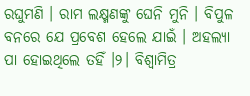ରଘୁମଣି । ରାମ ଲକ୍ଷ୍ମଣଙ୍କୁ ଘେନି ମୁନି । ବିପୁଳ ବନରେ ଯେ ପ୍ରବେଶ ହେଲେ ଯାଇଁ । ଅହଲ୍ୟା ପା ହୋଇଥିଲେ ତହିଁ ।୨। ବିଶ୍ଵାମିତ୍ର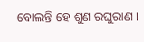ବୋଲନ୍ତି ହେ ଶୁଣ ରଘୁରାଣ ।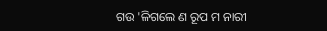ଗଉ 'ଳିଗଲେ ଣ ରୂପ ମ ନାରୀ